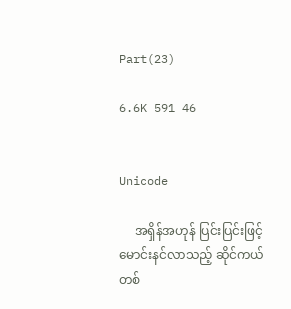Part(23)

6.6K 591 46


Unicode

     အရှိန်အဟုန် ပြင်းပြင်းဖြင့် မောင်းနင်လာသည့် ဆိုင်ကယ်တစ်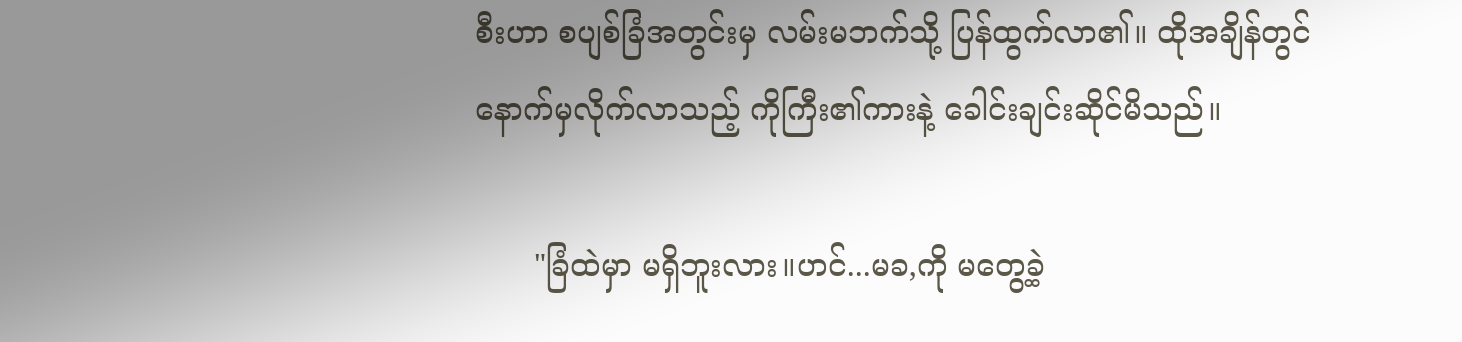စီးဟာ စပျစ်ခြံအတွင်းမှ လမ်းမဘက်သို့ ပြန်ထွက်လာ၏။ ထိုအချိန်တွင် နောက်မှလိုက်လာသည့် ကိုကြီး၏ကားနဲ့ ခေါင်းချင်းဆိုင်မိသည်။

      "ခြံထဲမှာ မရှိဘူးလား။ဟင်...မခ,ကို မတွေ့ခဲ့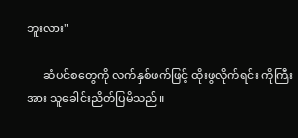ဘူးလား"

      ဆံပင်စတွေကို လက်နှစ်ဖက်ဖြင့် ထိုးဖွလိုက်ရင်း ကိုကြီးအား သူခေါင်းညိတ်ပြမိသည်။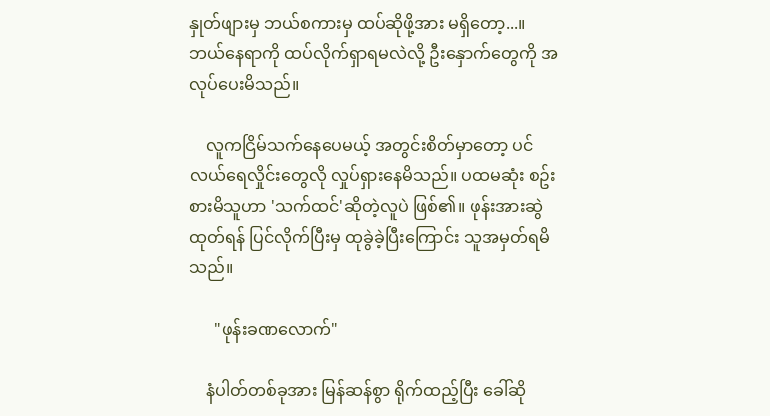နှုတ်ဖျားမှ ဘယ်စကားမှ ထပ်ဆိုဖို့အား မရှိတော့...။ ဘယ်နေရာကို ထပ်လိုက်ရှာရမလဲလို့ ဦးနှောက်တွေကို အလုပ်ပေးမိသည်။

    လူကငြိမ်သက်နေပေမယ့် အတွင်းစိတ်မှာတော့ ပင်လယ်ရေလှိုင်းတွေလို လှုပ်ရှားနေမိသည်။ ပထမဆုံး စဥ်းစားမိသူဟာ 'သက်ထင်'ဆိုတဲ့လူပဲ ဖြစ်၏။ ဖုန်းအားဆွဲထုတ်ရန် ပြင်လိုက်ပြီးမှ ထုခွဲခဲ့ပြီးကြောင်း သူအမှတ်ရမိသည်။

      "ဖုန်းခဏလောက်"

    နံပါတ်တစ်ခုအား မြန်ဆန်စွာ ရိုက်ထည့်ပြီး ခေါ်ဆို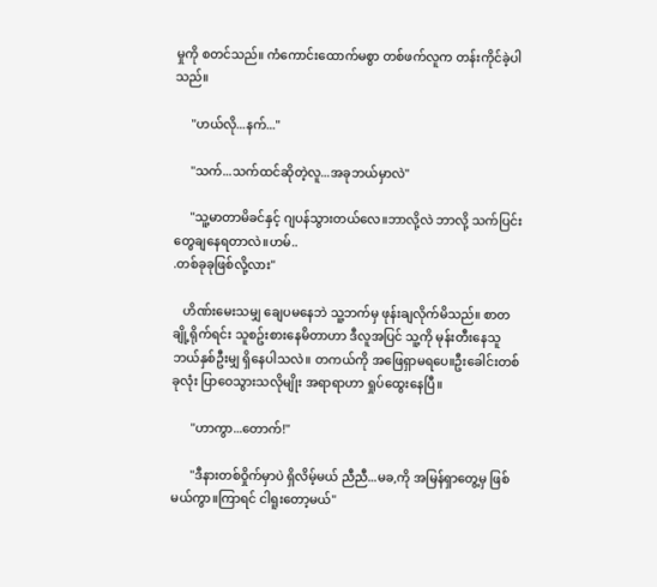မှုကို စတင်သည်။ ကံကောင်းထောက်မစွာ တစ်ဖက်လူက တန်းကိုင်ခဲ့ပါသည်။

     "ဟယ်လို...နက်..."

     "သက်...သက်ထင်ဆိုတဲ့လူ...အခုဘယ်မှာလဲ"

     "သူ့မာတာမိခင်နှင့် ဂျပန်သွားတယ်လေ။ဘာလို့လဲ ဘာလို့ သက်ပြင်းတွေချနေရတာလဲ။ဟမ်..
.တစ်ခုခုဖြစ်လို့လား"

   ဟိဏ်းမေးသမျှ ချေပမနေဘဲ သူ့ဘက်မှ ဖုန်းချလိုက်မိသည်။ စာတချို့ရိုက်ရင်း သူစဥ်းစားနေမိတာဟာ ဒီလူအပြင် သူ့ကို မုန်းတီးနေသူ ဘယ်နှစ်ဦးမျှ ရှိနေပါသလဲ။ တကယ်ကို အဖြေရှာမရပေ။ဦးခေါင်းတစ်ခုလုံး ပြာဝေသွားသလိုမျိုး အရာရာဟာ ရှုပ်ထွေးနေပြီ။

      "ဟာကွာ...တောက်!"

      "ဒီနားတစ်ဝှိုက်မှာပဲ ရှိလိမ့်မယ် ညီညီ...မခ,ကို အမြန်ရှာတွေ့မှ ဖြစ်မယ်ကွာ။ကြာရင် ငါရူးတော့မယ်"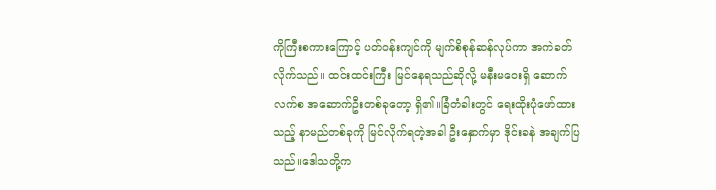ကိုကြီးစကားကြောင့် ပတ်ဝန်းကျင်ကို မျက်စိစုန်ဆန်လုပ်ကာ အကဲခတ်လိုက်သည်။ ထင်းထင်းကြီး မြင်နေရသည်ဆိုလို့ မနီးမဝေးရှိ ဆောက်လက်စ အဆောက်ဦးတစ်ခုတော့ ရှိ၏။ခြံတံခါးတွင် ရေးထိုးပုံဖော်ထားသည့် နာမည်တစ်ခုကို မြင်လိုက်ရတဲ့အခါ ဦးနှောက်မှာ ဒိုင်းခနဲ အချက်ပြသည်။ဒေါသတို့က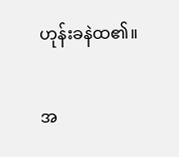ဟုန်းခနဲထ၏။

အ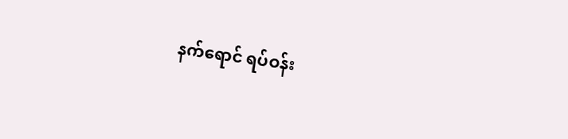နက်ရောင် ရပ်ဝန်း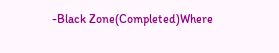-Black Zone(Completed)Where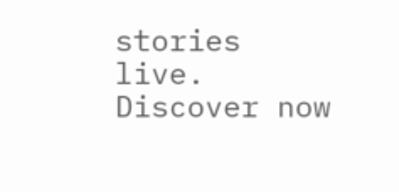stories live. Discover now